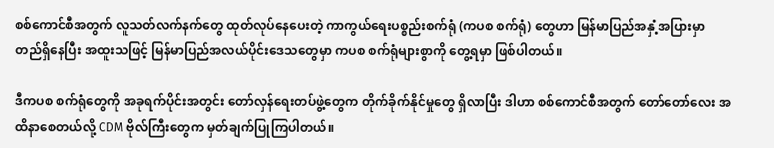စစ်ကောင်စီအတွက် လူသတ်လက်နက်တွေ ထုတ်လုပ်နေပေးတဲ့ ကာကွယ်ရေးပစ္စည်းစက်ရုံ (ကပစ စက်ရုံ) တွေဟာ မြန်မာပြည်အနှံ့အပြားမှာ တည်ရှိနေပြီး အထူးသဖြင့် မြန်မာပြည်အလယ်ပိုင်းဒေသတွေမှာ ကပစ စက်ရုံများစွာကို တွေ့ရမှာ ဖြစ်ပါတယ်။

ဒီကပစ စက်ရုံတွေကို အခုရက်ပိုင်းအတွင်း တော်လှန်ရေးတပ်ဖွဲ့တွေက တိုက်ခိုက်နိုင်မှုတွေ ရှိလာပြီး ဒါဟာ စစ်ကောင်စီအတွက် တော်တော်လေး အထိနာစေတယ်လို့ CDM ဗိုလ်ကြီးတွေက မှတ်ချက်ပြုကြပါတယ်။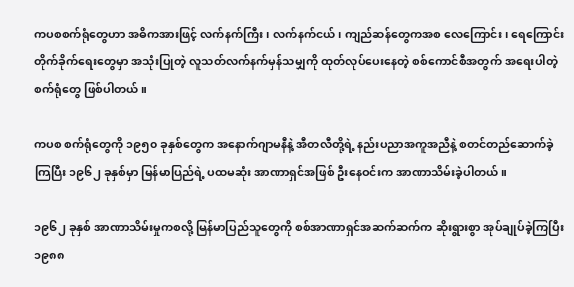ကပစစက်ရုံတွေဟာ အဓိကအားဖြင့် လက်နက်ကြီး၊ လက်နက်ငယ်၊ ကျည်ဆန်တွေကအစ လေကြောင်း၊ ရေကြောင်း တိုက်ခိုက်ရေးတွေမှာ အသုံးပြုတဲ့ လူသတ်လက်နက်မှန်သမျှကို ထုတ်လုပ်ပေးနေတဲ့ စစ်ကောင်စီအတွက် အရေးပါတဲ့ စက်ရုံတွေ ဖြစ်ပါတယ်။

ကပစ စက်ရုံတွေကို ၁၉၅၀ ခုနှစ်တွေက အနောက်ဂျာမနီနဲ့ အီတလီတို့ရဲ့ နည်းပညာအကူအညီနဲ့ စတင်တည်ဆောက်ခဲ့ကြပြီး ၁၉၆၂ ခုနှစ်မှာ မြန်မာပြည်ရဲ့ ပထမဆုံး အာဏာရှင်အဖြစ် ဦးနေဝင်းက အာဏာသိမ်းခဲ့ပါတယ်။

၁၉၆၂ ခုနှစ် အာဏာသိမ်းမှုကစလို့ မြန်မာပြည်သူတွေကို စစ်အာဏာရှင်အဆက်ဆက်က ဆိုးရွားစွာ အုပ်ချုပ်ခဲ့ကြပြီး ၁၉၈၈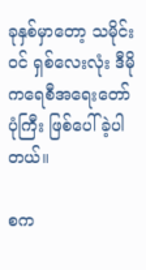ခုနှစ်မှာတော့ သမိုင်းဝင် ရှစ်လေးလုံး ဒီမိုကရေစီအရေးတော်ပုံကြီး ဖြစ်ပေါ်ခဲ့ပါတယ်။

စက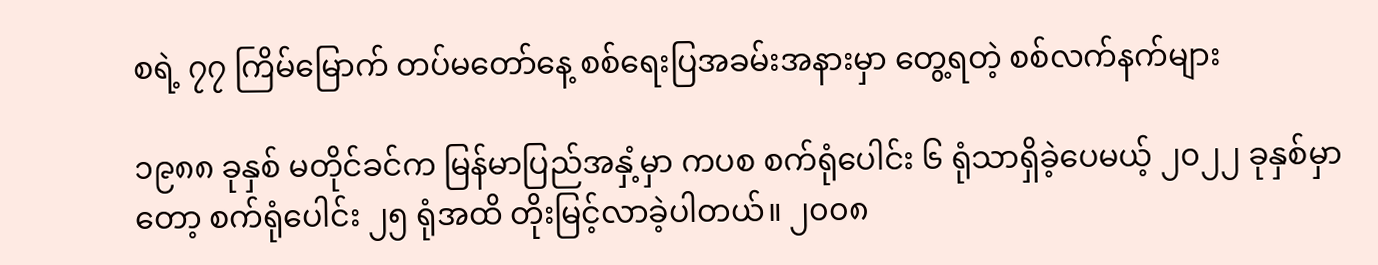စရဲ့ ၇၇ ကြိမ်မြောက် တပ်မတော်နေ့ စစ်ရေးပြအခမ်းအနားမှာ တွေ့ရတဲ့ စစ်လက်နက်များ

၁၉၈၈ ခုနှစ် မတိုင်ခင်က မြန်မာပြည်အနှံ့မှာ ကပစ စက်ရုံပေါင်း ၆ ရုံသာရှိခဲ့ပေမယ့် ၂၀၂၂ ခုနှစ်မှာတော့ စက်ရုံပေါင်း ၂၅ ရုံအထိ တိုးမြင့်လာခဲ့ပါတယ်။ ၂၀၀၈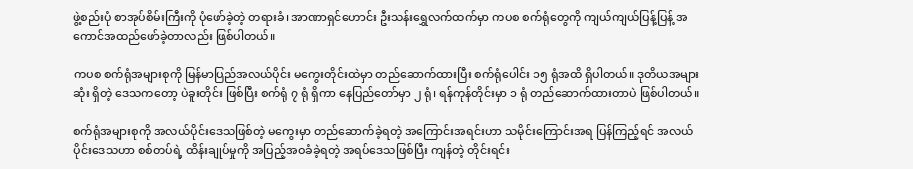ဖွဲ့စည်းပုံ စာအုပ်စိမ်းကြီးကို ပုံဖော်ခဲ့တဲ့ တရားခံ၊ အာဏာရှင်ဟောင်း ဦးသန်းရွှေလက်ထက်မှာ ကပစ စက်ရုံတွေကို ကျယ်ကျယ်ပြန့်ပြန့် အကောင်အထည်ဖော်ခဲ့တာလည်း ဖြစ်ပါတယ်။

ကပစ စက်ရုံအများစုကို မြန်မာပြည်အလယ်ပိုင်း မကွေးတိုင်းထဲမှာ တည်ဆောက်ထားပြီး စက်ရုံပေါင်း ၁၅ ရုံအထိ ရှိပါတယ်။ ဒုတိယအများဆုံး ရှိတဲ့ ဒေသကတော့ ပဲခူးတိုင်း ဖြစ်ပြီး စက်ရုံ ၇ ရုံ ရှိကာ နေပြည်တော်မှာ ၂ ရုံ၊ ရန်ကုန်တိုင်းမှာ ၁ ရုံ တည်ဆောက်ထားတာပဲ ဖြစ်ပါတယ်။

စက်ရုံအများစုကို အလယ်ပိုင်းဒေသဖြစ်တဲ့ မကွေးမှာ တည်ဆောက်ခဲ့ရတဲ့ အကြောင်းအရင်းဟာ သမိုင်းကြောင်းအရ ပြန်ကြည့်ရင် အလယ်ပိုင်းဒေသဟာ စစ်တပ်ရဲ့ ထိန်းချုပ်မှုကို အပြည့်အဝခံခဲ့ရတဲ့ အရပ်ဒေသဖြစ်ပြီး ကျန်တဲ့ တိုင်းရင်း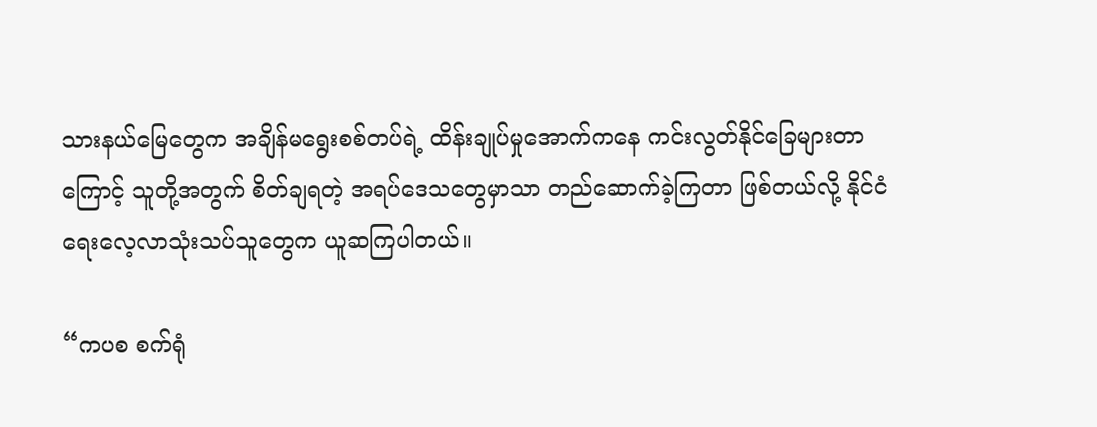သားနယ်မြေတွေက အချိန်မရွေးစစ်တပ်ရဲ့ ထိန်းချုပ်မှုအောက်ကနေ ကင်းလွတ်နိုင်ခြေများတာကြောင့် သူတို့အတွက် စိတ်ချရတဲ့ အရပ်ဒေသတွေမှာသာ တည်ဆောက်ခဲ့ကြတာ ဖြစ်တယ်လို့ နိုင်ငံရေးလေ့လာသုံးသပ်သူတွေက ယူဆကြပါတယ်။

“ကပစ စက်ရုံ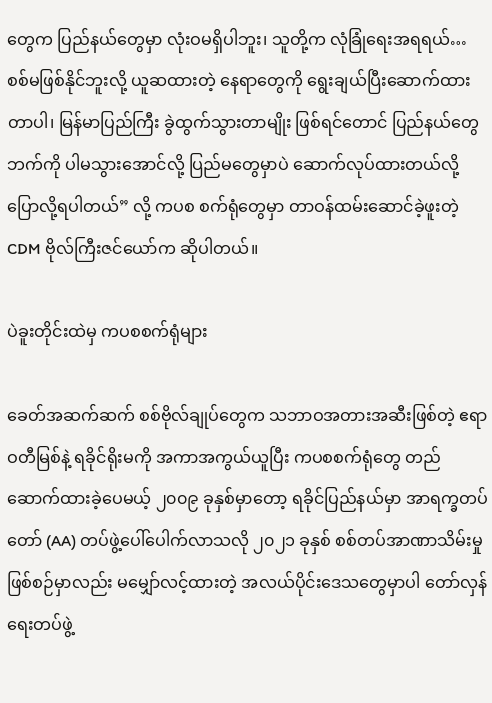တွေက ပြည်နယ်တွေမှာ လုံးဝမရှိပါဘူး၊ သူတို့က လုံခြုံရေးအရရယ်… စစ်မဖြစ်နိုင်ဘူးလို့ ယူဆထားတဲ့ နေရာတွေကို ရွေးချယ်ပြီးဆောက်ထားတာပါ၊ မြန်မာပြည်ကြီး ခွဲထွက်သွားတာမျိုး ဖြစ်ရင်တောင် ပြည်နယ်တွေဘက်ကို ပါမသွားအောင်လို့ ပြည်မတွေမှာပဲ ဆောက်လုပ်ထားတယ်လို့ ပြောလို့ရပါတယ်” လို့ ကပစ စက်ရုံတွေမှာ တာဝန်ထမ်းဆောင်ခဲ့ဖူးတဲ့ CDM ဗိုလ်ကြီးဇင်ယော်က ဆိုပါတယ်။

ပဲခူးတိုင်းထဲမှ ကပစစက်ရုံများ

ခေတ်အဆက်ဆက် စစ်ဗိုလ်ချုပ်တွေက သဘာဝအတားအဆီးဖြစ်တဲ့ ဧရာဝတီမြစ်နဲ့ ရခိုင်ရိုးမကို အကာအကွယ်ယူပြီး ကပစစက်ရုံတွေ တည်ဆောက်ထားခဲ့ပေမယ့် ၂၀၀၉ ခုနှစ်မှာတော့ ရခိုင်ပြည်နယ်မှာ အာရက္ခတပ်တော် (AA) တပ်ဖွဲ့ပေါ်ပေါက်လာသလို ၂၀၂၁ ခုနှစ် စစ်တပ်အာဏာသိမ်းမှု ဖြစ်စဉ်မှာလည်း မမျှော်လင့်ထားတဲ့ အလယ်ပိုင်းဒေသတွေမှာပါ တော်လှန်ရေးတပ်ဖွဲ့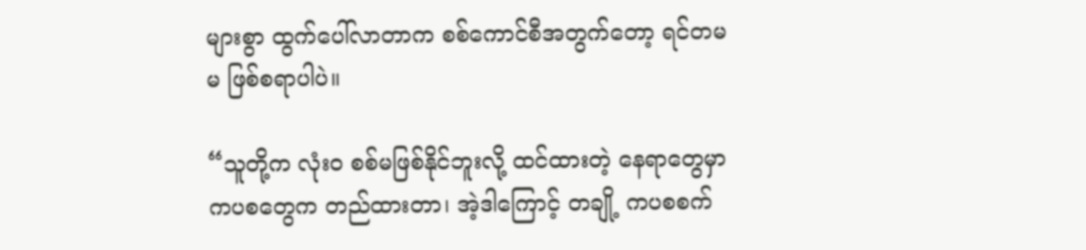များစွာ ထွက်ပေါ်လာတာက စစ်ကောင်စီအတွက်တော့ ရင်တမမ ဖြစ်စရာပါပဲ။

“သူတို့က လုံးဝ စစ်မဖြစ်နိုင်ဘူးလို့ ထင်ထားတဲ့ နေရာတွေမှာ ကပစတွေက တည်ထားတာ၊ အဲ့ဒါကြောင့် တချို့ ကပစစက်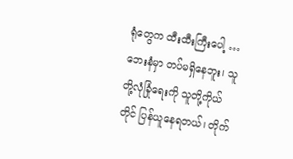ရုံတွေက ထီးထီးကြီးပေါ့ … ဘေးနံမှာ တပ်မရှိနေဘူး၊ သူတို့လုံခြုံရေးကို သူတို့ကိုယ်တိုင် ပြန်ယူနေရတယ်၊ တိုက်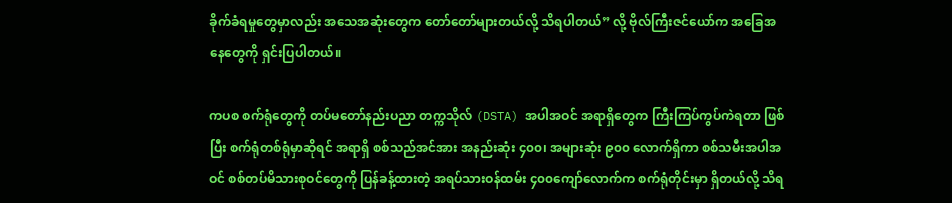ခိုက်ခံရမှုတွေမှာလည်း အသေအဆုံးတွေက တော်တော်များတယ်လို့ သိရပါတယ်” လို့ ဗိုလ်ကြီးဇင်ယော်က အခြေအနေတွေကို ရှင်းပြပါတယ်။

ကပစ စက်ရုံတွေကို တပ်မတော်နည်းပညာ တက္ကသိုလ် (DSTA) အပါအဝင် အရာရှိတွေက ကြီးကြပ်ကွပ်ကဲရတာ ဖြစ်ပြီး စက်ရုံတစ်ရုံမှာဆိုရင် အရာရှိ စစ်သည်အင်အား အနည်းဆုံး ၄၀၀၊ အများဆုံး ၉၀၀ လောက်ရှိကာ စစ်သမီးအပါအဝင် စစ်တပ်မိသားစုဝင်တွေကို ပြန်ခန့်ထားတဲ့ အရပ်သားဝန်ထမ်း ၄၀၀ကျော်လောက်က စက်ရုံတိုင်းမှာ ရှိတယ်လို့ သိရ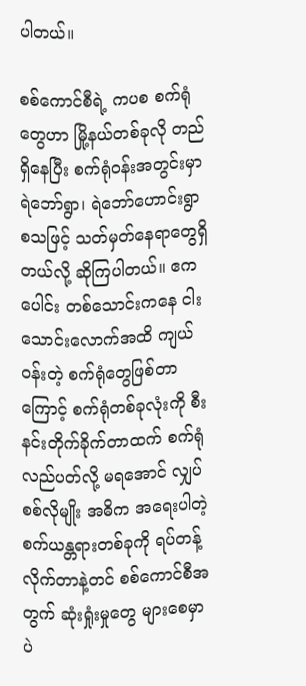ပါတယ်။

စစ်ကောင်စီရဲ့ ကပစ စက်ရုံတွေဟာ မြို့နယ်တစ်ခုလို တည်ရှိနေပြီး စက်ရုံဝန်းအတွင်းမှာ ရဲဘော်ရွာ၊ ရဲဘော်ဟောင်းရွာ စသဖြင့် သတ်မှတ်နေရာတွေရှိတယ်လို့ ဆိုကြပါတယ်။ ဧကပေါင်း တစ်သောင်းကနေ ငါးသောင်းလောက်အထိ ကျယ်ဝန်းတဲ့ စက်ရုံတွေဖြစ်တာကြောင့် စက်ရုံတစ်ခုလုံးကို စီးနင်းတိုက်ခိုက်တာထက် စက်ရုံလည်ပတ်လို့ မရအောင် လျှပ်စစ်လိုမျိုး အဓိက အရေးပါတဲ့ စက်ယန္တရားတစ်ခုကို ရပ်တန့်လိုက်တာနဲ့တင် စစ်ကောင်စီအတွက် ဆုံးရှုံးမှုတွေ များစေမှာပဲ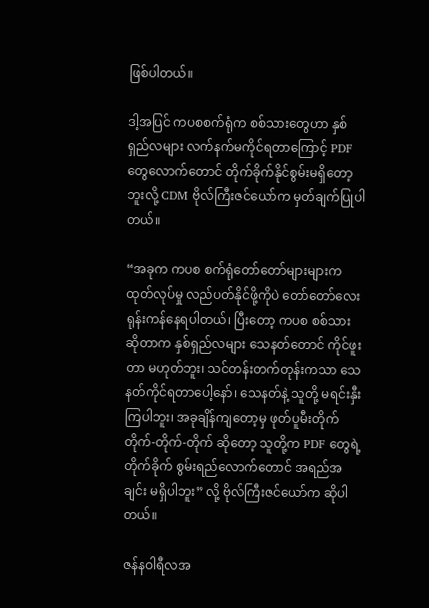ဖြစ်ပါတယ်။

ဒါ့အပြင် ကပစစက်ရုံက စစ်သားတွေဟာ နှစ်ရှည်လများ လက်နက်မကိုင်ရတာကြောင့် PDF တွေလောက်တောင် တိုက်ခိုက်နိုင်စွမ်းမရှိတော့ဘူးလို့ CDM ဗိုလ်ကြီးဇင်ယော်က မှတ်ချက်ပြုပါတယ်။

“အခုက ကပစ စက်ရုံတော်တော်များများက ထုတ်လုပ်မှု လည်ပတ်နိုင်ဖို့ကိုပဲ တော်တော်လေး ရုန်းကန်နေရပါတယ်၊ ပြီးတော့ ကပစ စစ်သားဆိုတာက နှစ်ရှည်လများ သေနတ်တောင် ကိုင်ဖူးတာ မဟုတ်ဘူး၊ သင်တန်းတက်တုန်းကသာ သေနတ်ကိုင်ရတာပေါ့နော်၊ သေနတ်နဲ့ သူတို့ မရင်းနှီးကြပါဘူး၊ အခုချိန်ကျတော့မှ ဖုတ်ပူမီးတိုက် တိုက်-တိုက်-တိုက် ဆိုတော့ သူတို့က PDF တွေရဲ့ တိုက်ခိုက် စွမ်းရည်လောက်တောင် အရည်အချင်း မရှိပါဘူး” လို့ ဗိုလ်ကြီးဇင်ယော်က ဆိုပါတယ်။

ဇန်နဝါရီလအ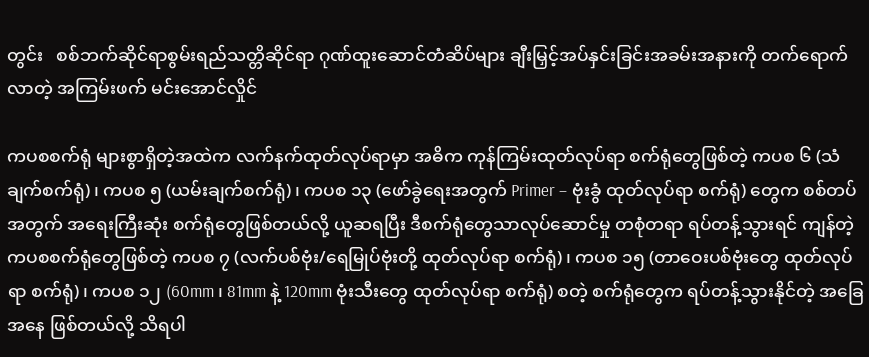တွင်း   စစ်ဘက်ဆိုင်ရာစွမ်းရည်သတ္တိဆိုင်ရာ ဂုဏ်ထူးဆောင်တံဆိပ်များ ချီးမြှင့်အပ်နှင်းခြင်းအခမ်းအနားကို တက်ရောက်လာတဲ့ အကြမ်းဖက် မင်းအောင်လှိုင်

ကပစစက်ရုံ များစွာရှိတဲ့အထဲက လက်နက်ထုတ်လုပ်ရာမှာ အဓိက ကုန်ကြမ်းထုတ်လုပ်ရာ စက်ရုံတွေဖြစ်တဲ့ ကပစ ၆ (သံချက်စက်ရုံ)၊ ကပစ ၅ (ယမ်းချက်စက်ရုံ)၊ ကပစ ၁၃ (ဖော်ခွဲရေးအတွက် Primer – ဗုံးခွံ ထုတ်လုပ်ရာ စက်ရုံ) တွေက စစ်တပ်အတွက် အရေးကြီးဆုံး စက်ရုံတွေဖြစ်တယ်လို့ ယူဆရပြီး ဒီစက်ရုံတွေသာလုပ်ဆောင်မှု တစုံတရာ ရပ်တန့်သွားရင် ကျန်တဲ့ ကပစစက်ရုံတွေဖြစ်တဲ့ ကပစ ၇ (လက်ပစ်ဗုံး/ရေမြုပ်ဗုံးတို့ ထုတ်လုပ်ရာ စက်ရုံ) ၊ ကပစ ၁၅ (တာဝေးပစ်ဗုံးတွေ ထုတ်လုပ်ရာ စက်ရုံ)၊ ကပစ ၁၂ (60mm ၊ 81mm နဲ့ 120mm ဗုံးသီးတွေ ထုတ်လုပ်ရာ စက်ရုံ) စတဲ့ စက်ရုံတွေက ရပ်တန့်သွားနိုင်တဲ့ အခြေအနေ ဖြစ်တယ်လို့ သိရပါ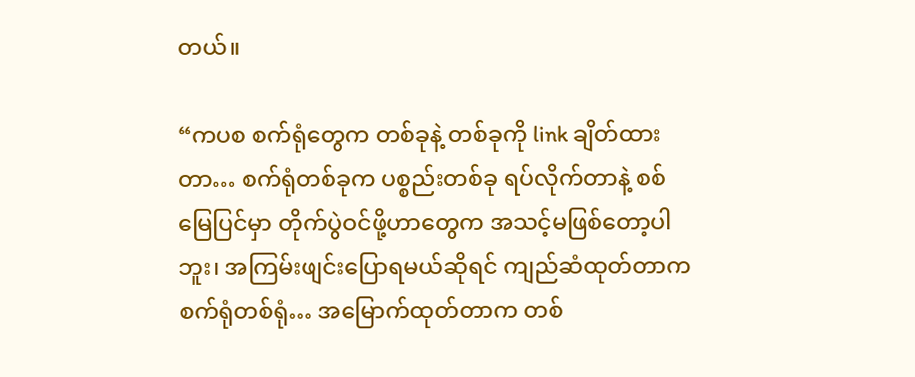တယ်။

“ကပစ စက်ရုံတွေက တစ်ခုနဲ့ တစ်ခုကို link ချိတ်ထားတာ… စက်ရုံတစ်ခုက ပစ္စည်းတစ်ခု ရပ်လိုက်တာနဲ့ စစ်မြေပြင်မှာ တိုက်ပွဲဝင်ဖို့ဟာတွေက အသင့်မဖြစ်တော့ပါဘူး၊ အကြမ်းဖျင်းပြောရမယ်ဆိုရင် ကျည်ဆံထုတ်တာက စက်ရုံတစ်ရုံ… အမြောက်ထုတ်တာက တစ်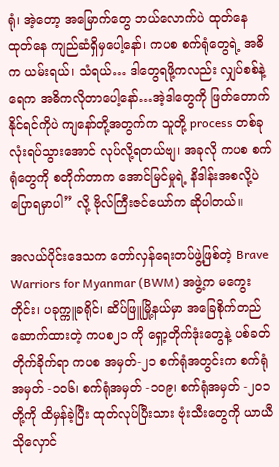ရုံ၊ အဲ့တော့ အမြောက်တွေ ဘယ်လောက်ပဲ ထုတ်နေ ထုတ်နေ ကျည်ဆံရှိမှပေါ့နော်၊ ကပစ စက်ရုံတွေရဲ့ အဓိက ယမ်းရယ်၊ သံရယ်… ဒါတွေရဖို့ကလည်း လျှပ်စစ်နဲ့ ရေက အဓိကလိုတာပေါ့နော်…အဲ့ဒါတွေကို ဖြတ်တောက်နိုင်ရင်ကိုပဲ ကျနော်တို့အတွက်က သူတို့ process တစ်ခုလုံးရပ်သွားအောင် လုပ်လို့ရတယ်ဗျ၊ အခုလို ကပစ စက်ရုံတွေကို စတိုက်တာက အောင်မြင်မှုရဲ့ နိဒါန်းအစလို့ပဲ ပြောရမှာပါ” လို့ ဗိုလ်ကြီးဇင်ယော်က ဆိုပါတယ်။

အလယ်ပိုင်းဒေသက တော်လှန်ရေးတပ်ဖွဲ့ဖြစ်တဲ့ Brave Warriors for Myanmar (BWM) အဖွဲ့က မကွေးတိုင်း၊ ပခုက္ကူခရိုင်၊ ဆိပ်ဖြူမြို့နယ်မှာ အခြေစိုက်တည်ဆောက်ထားတဲ့ ကပစ၂၁ ကို ရှော့တိုက်ဒုံးတွေနဲ့ ပစ်ခတ်တိုက်ခိုက်ရာ ကပစ အမှတ်-၂၁ စက်ရုံအတွင်းက စက်ရုံအမှတ် -၁၀၆၊ စက်ရုံအမှတ် -၁၀၉၊ စက်ရုံအမှတ် -၂၀၁ တို့ကို ထိမှန်ခဲ့ပြီး ထုတ်လုပ်ပြီးသား ဗုံးသီးတွေကို ယာယီသိုလှောင်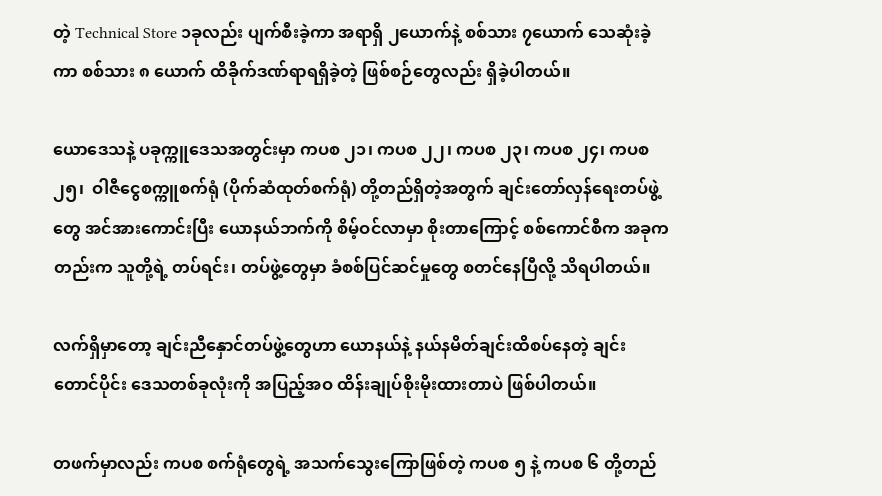တဲ့ Technical Store ၁ခုလည်း ပျက်စီးခဲ့ကာ အရာရှိ ၂ယောက်နဲ့ စစ်သား ၇ယောက် သေဆုံးခဲ့ကာ စစ်သား ၈ ယောက် ထိခိုက်ဒဏ်ရာရရှိခဲ့တဲ့ ဖြစ်စဉ်တွေလည်း ရှိခဲ့ပါတယ်။

ယောဒေသနဲ့ ပခုက္ကူဒေသအတွင်းမှာ ကပစ ၂၁၊ ကပစ ၂၂၊ ကပစ ၂၃၊ ကပစ ၂၄၊ ကပစ ၂၅၊  ဝါဇီငွေစက္ကူစက်ရုံ (ပိုက်ဆံထုတ်စက်ရုံ) တို့တည်ရှိတဲ့အတွက် ချင်းတော်လှန်ရေးတပ်ဖွဲ့တွေ အင်အားကောင်းပြီး ယောနယ်ဘက်ကို စိမ့်ဝင်လာမှာ စိုးတာကြောင့် စစ်ကောင်စီက အခုကတည်းက သူတို့ရဲ့ တပ်ရင်း၊ တပ်ဖွဲ့တွေမှာ ခံစစ်ပြင်ဆင်မှုတွေ စတင်နေပြီလို့ သိရပါတယ်။

လက်ရှိမှာတော့ ချင်းညီနှောင်တပ်ဖွဲ့တွေဟာ ယောနယ်နဲ့ နယ်နမိတ်ချင်းထိစပ်နေတဲ့ ချင်းတောင်ပိုင်း ဒေသတစ်ခုလုံးကို အပြည့်အဝ ထိန်းချုပ်စိုးမိုးထားတာပဲ ဖြစ်ပါတယ်။

တဖက်မှာလည်း ကပစ စက်ရုံတွေရဲ့ အသက်သွေးကြောဖြစ်တဲ့ ကပစ ၅ နဲ့ ကပစ ၆ တို့တည်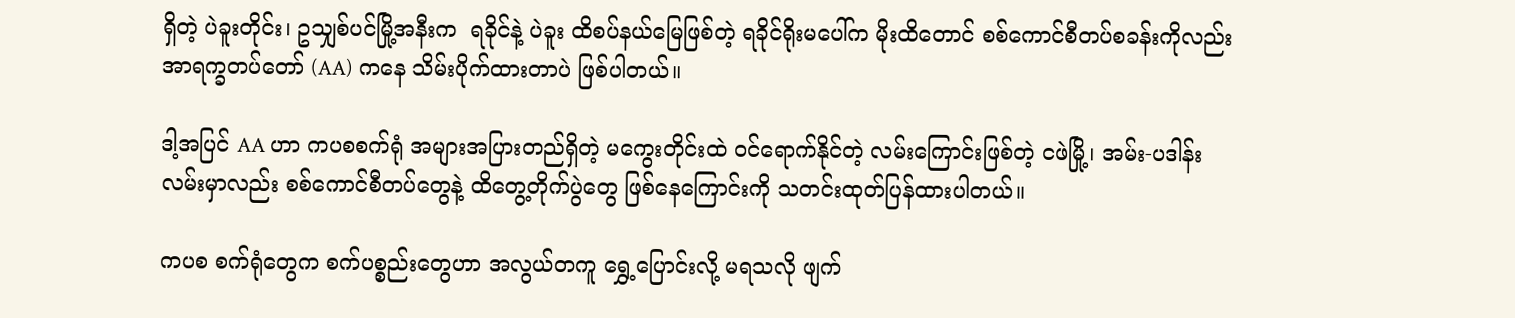ရှိတဲ့ ပဲခူးတိုင်း၊ ဥသျှစ်ပင်မြို့အနီးက  ရခိုင်နဲ့ ပဲခူး ထိစပ်နယ်မြေဖြစ်တဲ့ ရခိုင်ရိုးမပေါ်က မိုးထိတောင် စစ်ကောင်စီတပ်စခန်းကိုလည်း အာရက္ခတပ်တော် (AA) ကနေ သိမ်းပိုက်ထားတာပဲ ဖြစ်ပါတယ်။

ဒါ့အပြင် AA ဟာ ကပစစက်ရုံ အများအပြားတည်ရှိတဲ့ မကွေးတိုင်းထဲ ဝင်ရောက်နိုင်တဲ့ လမ်းကြောင်းဖြစ်တဲ့ ငဖဲမြို့၊ အမ်း-ပဒါန်းလမ်းမှာလည်း စစ်ကောင်စီတပ်တွေနဲ့ ထိတွေ့တိုက်ပွဲတွေ ဖြစ်နေကြောင်းကို သတင်းထုတ်ပြန်ထားပါတယ်။

ကပစ စက်ရုံတွေက စက်ပစ္စည်းတွေဟာ အလွယ်တကူ ရွှေ့ပြောင်းလို့ မရသလို ဖျက်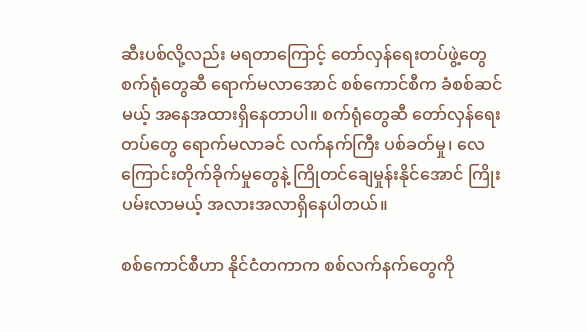ဆီးပစ်လို့လည်း မရတာကြောင့် တော်လှန်ရေးတပ်ဖွဲ့တွေ စက်ရုံတွေဆီ ရောက်မလာအောင် စစ်ကောင်စီက ခံစစ်ဆင်မယ့် အနေအထားရှိနေတာပါ။ စက်ရုံတွေဆီ တော်လှန်ရေးတပ်တွေ ရောက်မလာခင် လက်နက်ကြီး ပစ်ခတ်မှု၊ လေကြောင်းတိုက်ခိုက်မှုတွေနဲ့ ကြိုတင်ချေမှုန်းနိုင်အောင် ကြိုးပမ်းလာမယ့် အလားအလာရှိနေပါတယ်။

စစ်ကောင်စီဟာ နိုင်ငံတကာက စစ်လက်နက်တွေကို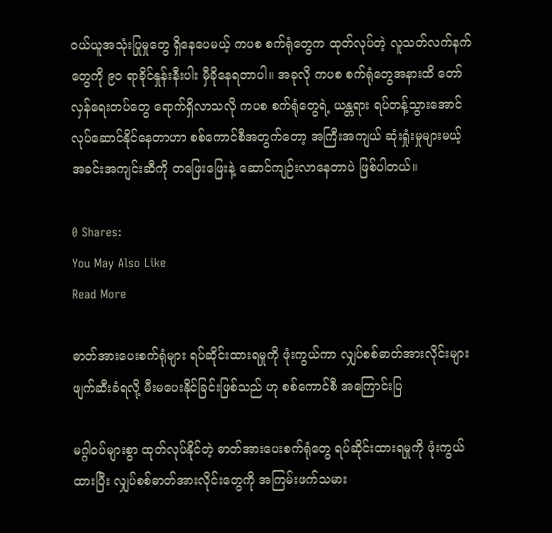ဝယ်ယူအသုံးပြုမှုတွေ ရှိနေပေမယ့် ကပစ စက်ရုံတွေက ထုတ်လုပ်တဲ့ လူသတ်လက်နက်တွေကို ၉၀ ရာခိုင်နှုန်းနီးပါး မှီခိုနေရတာပါ။ အခုလို ကပစ စက်ရုံတွေအနားထိ တော်လှန်ရေးတပ်တွေ ရောက်ရှိလာသလို ကပစ စက်ရုံတွေရဲ့ ယန္တရား ရပ်တန့်သွားအောင် လုပ်ဆောင်နိုင်နေတာဟာ စစ်ကောင်စီအတွက်တော့ အကြီးအကျယ် ဆုံးရှုံးမှုများမယ့် အခင်းအကျင်းဆီကို တဖြေးဖြေးနဲ့ ဆောင်ကျဉ်းလာနေတာပဲ ဖြစ်ပါတယ်။

0 Shares:
You May Also Like
Read More

ဓာတ်အားပေးစက်ရုံများ ရပ်ဆိုင်းထားရမှုကို ဖုံးကွယ်ကာ လျှပ်စစ်ဓာတ်အားလိုင်းများ ဖျက်ဆီးခံရလို့ မီးမပေးနိုင်ခြင်းဖြစ်သည် ဟု စစ်ကောင်စီ အကြောင်းပြ

မဂ္ဂါဝပ်များစွာ ထုတ်လုပ်နိုင်တဲ့ ဓာတ်အားပေးစက်ရုံတွေ ရပ်ဆိုင်းထားရမှုကို ဖုံးကွယ်ထားပြီး လျှပ်စစ်ဓာတ်အားလိုင်းတွေကို အကြမ်းဖက်သမား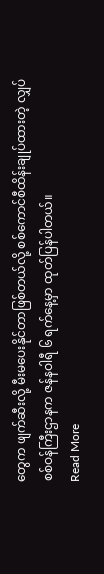တွေက ဖျက်ဆီးလို့ မီးမပေးနိုင်တာဖြစ်တယ်လို့ စစ်ကောင်စီထိန်းချုပ်ထားတဲ့ လျှပ်စစ်ဝန်ကြီးဌာနက ဇန်နဝါရီ ၆ ရက်နေ့မှာ ထုတ်ပြန်ပါတယ်။
Read More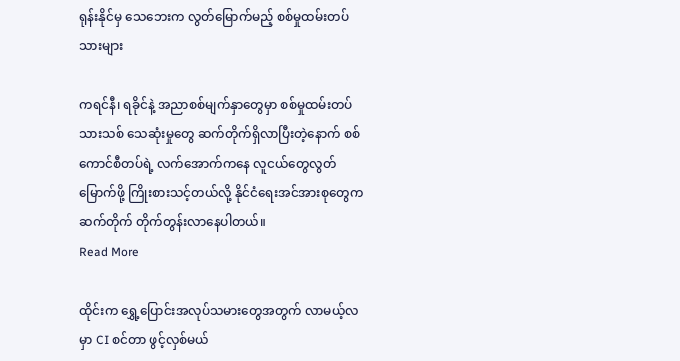ရုန်းနိုင်မှ သေဘေးက လွတ်မြောက်မည့် စစ်မှုထမ်းတပ်သားများ

ကရင်နီ၊ ရခိုင်နဲ့ အညာစစ်မျက်နှာတွေမှာ စစ်မှုထမ်းတပ်သားသစ် သေဆုံးမှုတွေ ဆက်တိုက်ရှိလာပြီးတဲ့နောက် စစ်ကောင်စီတပ်ရဲ့ လက်အောက်ကနေ လူငယ်တွေလွတ်မြောက်ဖို့ ကြိုးစားသင့်တယ်လို့ နိုင်ငံရေးအင်အားစုတွေက ဆက်တိုက် တိုက်တွန်းလာနေပါတယ်။
Read More

ထိုင်းက ရွှေ့ပြောင်းအလုပ်သမားတွေအတွက် လာမယ့်လမှာ CI စင်တာ ဖွင့်လှစ်မယ်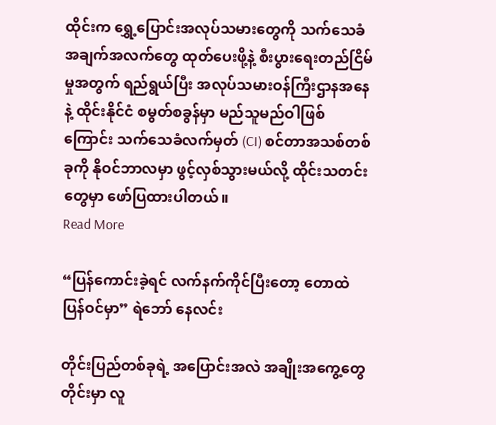ထိုင်းက ရွှေ့ပြောင်းအလုပ်သမားတွေကို သက်သေခံအချက်အလက်တွေ ထုတ်ပေးဖို့နဲ့ စီးပွားရေးတည်ငြိမ်မှုအတွက် ရည်ရွယ်ပြီး အလုပ်သမားဝန်ကြီးဌာနအနေနဲ့ ထိုင်းနိုင်ငံ စမွတ်စခွန်မှာ မည်သူမည်ဝါဖြစ်ကြောင်း သက်သေခံလက်မှတ် (CI) စင်တာအသစ်တစ်ခုကို နိုဝင်ဘာလမှာ ဖွင့်လှစ်သွားမယ်လို့ ထိုင်းသတင်းတွေမှာ ဖော်ပြထားပါတယ်။
Read More

“ပြန်ကောင်းခဲ့ရင် လက်နက်ကိုင်ပြီးတော့ တောထဲပြန်ဝင်မှာ” ရဲဘော် နေလင်း

တိုင်းပြည်တစ်ခုရဲ့ အပြောင်းအလဲ အချိုးအကွေ့တွေတိုင်းမှာ လူ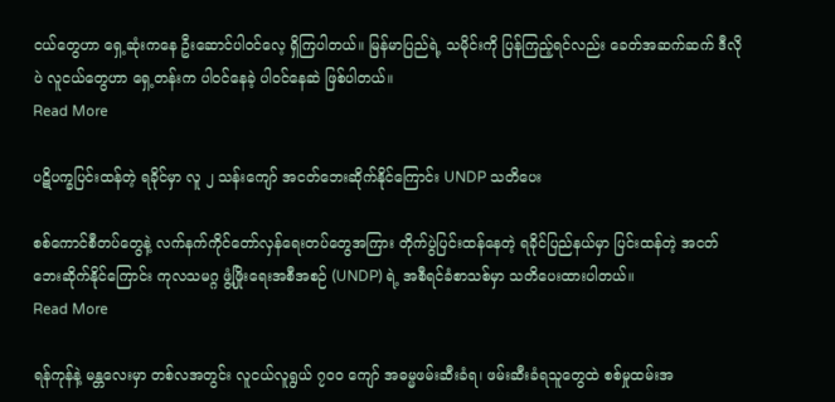ငယ်တွေဟာ ရှေ့ဆုံးကနေ ဦးဆောင်ပါဝင်လေ့ ရှိကြပါတယ်။ မြန်မာပြည်ရဲ့ သမိုင်းကို ပြန်ကြည့်ရင်လည်း ခေတ်အဆက်ဆက် ဒီလိုပဲ လူငယ်တွေဟာ ရှေ့တန်းက ပါဝင်နေခဲ့ ပါဝင်နေဆဲ ဖြစ်ပါတယ်။
Read More

ပဋိပက္ခပြင်းထန်တဲ့ ရခိုင်မှာ လူ ၂ သန်းကျော် အငတ်ဘေးဆိုက်နိုင်ကြောင်း UNDP သတိပေး

စစ်ကောင်စီတပ်တွေနဲ့ လက်နက်ကိုင်တော်လှန်ရေးတပ်တွေအကြား တိုက်ပွဲပြင်းထန်နေတဲ့ ရခိုင်ပြည်နယ်မှာ ပြင်းထန်တဲ့ အငတ်ဘေးဆိုက်နိုင်ကြောင်း ကုလသမဂ္ဂ ဖွံ့ဖြိုးရေးအစီအစဉ် (UNDP) ရဲ့ အစီရင်ခံစာသစ်မှာ သတိပေးထားပါတယ်။
Read More

ရန်ကုန်နဲ့ မန္တလေးမှာ တစ်လအတွင်း လူငယ်လူရွယ် ၇၀၀ ကျော် အဓမ္မဖမ်းဆီးခံရ၊ ဖမ်းဆီးခံရသူတွေထဲ စစ်မှုထမ်းအ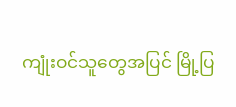ကျုံးဝင်သူတွေအပြင် မြို့ပြ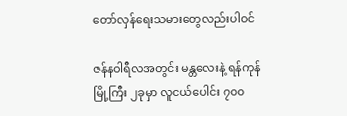တော်လှန်ရေးသမားတွေလည်းပါဝင်

ဇန်နဝါရီလအတွင်း မန္တလေးနဲ့ ရန်ကုန် မြို့ကြီး ၂ခုမှာ လူငယ်ပေါင်း ၇၀၀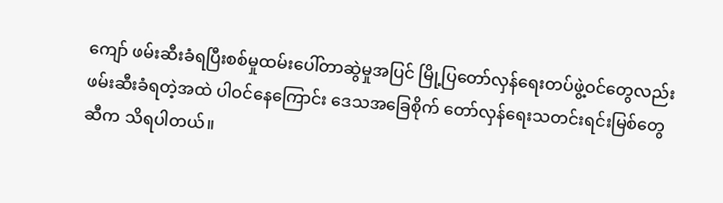ကျော် ဖမ်းဆီးခံရပြီးစစ်မှုထမ်းပေါ်တာဆွဲမှုအပြင် မြို့ပြတော်လှန်ရေးတပ်ဖွဲ့ဝင်တွေလည်း ဖမ်းဆီးခံရတဲ့အထဲ ပါဝင်နေကြောင်း ဒေသအခြေစိုက် တော်လှန်ရေးသတင်းရင်းမြစ်တွေဆီက သိရပါတယ်။